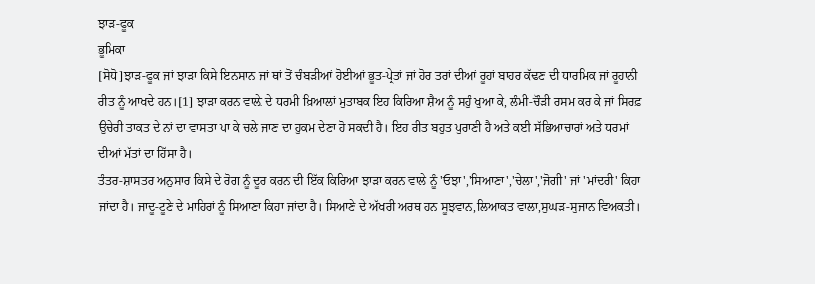ਝਾੜ-ਫੂਕ
ਭੂਮਿਕਾ
[ਸੋਧੋ]ਝਾੜ-ਫੂਕ ਜਾਂ ਝਾੜਾ ਕਿਸੇ ਇਨਸਾਨ ਜਾਂ ਥਾਂ ਤੋਂ ਚੰਬੜੀਆਂ ਹੋਈਆਂ ਭੂਤ-ਪ੍ਰੇਤਾਂ ਜਾਂ ਹੋਰ ਤਰਾਂ ਦੀਆਂ ਰੂਹਾਂ ਬਾਹਰ ਕੱਢਣ ਦੀ ਧਾਰਮਿਕ ਜਾਂ ਰੂਹਾਨੀ ਰੀਤ ਨੂੰ ਆਖਦੇ ਹਨ।[1] ਝਾੜਾ ਕਰਨ ਵਾਲ਼ੇ ਦੇ ਧਰਮੀ ਖ਼ਿਆਲਾਂ ਮੁਤਾਬਕ ਇਹ ਕਿਰਿਆ ਸ਼ੈਅ ਨੂੰ ਸਹੁੰ ਖੁਆ ਕੇ, ਲੰਮੀ-ਚੌੜੀ ਰਸਮ ਕਰ ਕੇ ਜਾਂ ਸਿਰਫ਼ ਉਚੇਰੀ ਤਾਕਤ ਦੇ ਨਾਂ ਦਾ ਵਾਸਤਾ ਪਾ ਕੇ ਚਲੇ ਜਾਣ ਦਾ ਹੁਕਮ ਦੇਣਾ ਹੋ ਸਕਦੀ ਹੈ। ਇਹ ਰੀਤ ਬਹੁਤ ਪੁਰਾਣੀ ਹੈ ਅਤੇ ਕਈ ਸੱਭਿਆਚਾਰਾਂ ਅਤੇ ਧਰਮਾਂ ਦੀਆਂ ਮੱਤਾਂ ਦਾ ਹਿੱਸਾ ਹੈ।
ਤੰਤਰ-ਸ਼ਾਸਤਰ ਅਨੁਸਾਰ ਕਿਸੇ ਦੇ ਰੋਗ ਨੂੰ ਦੂਰ ਕਰਨ ਦੀ ਇੱਕ ਕਿਰਿਆ ਝਾੜਾ ਕਰਨ ਵਾਲੇ ਨੂੰ 'ਓਝਾ','ਸਿਆਣਾ','ਚੇਲਾ','ਜੋਗੀ' ਜਾਂ 'ਮਾਂਦਰੀ' ਕਿਹਾ ਜਾਂਦਾ ਹੈ। ਜਾਦੂ-ਟੂਣੇ ਦੇ ਮਾਹਿਰਾਂ ਨੂੰ ਸਿਆਣਾ ਕਿਹਾ ਜਾਂਦਾ ਹੈ। ਸਿਆਣੇ ਦੇ ਅੱਖਰੀ ਅਰਥ ਹਨ ਸੂਝਵਾਨ,ਲਿਆਕਤ ਵਾਲਾ,ਸੁਘੜ-ਸੁਜਾਨ ਵਿਅਕਤੀ।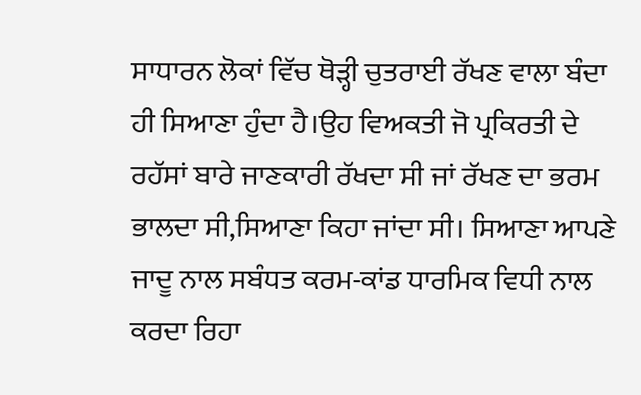ਸਾਧਾਰਨ ਲੋਕਾਂ ਵਿੱਚ ਥੋੜ੍ਹੀ ਚੁਤਰਾਈ ਰੱਖਣ ਵਾਲਾ ਬੰਦਾ ਹੀ ਸਿਆਣਾ ਹੁੰਦਾ ਹੈ।ਉਹ ਵਿਅਕਤੀ ਜੋ ਪ੍ਰਕਿਰਤੀ ਦੇ ਰਹੱਸਾਂ ਬਾਰੇ ਜਾਣਕਾਰੀ ਰੱਖਦਾ ਸੀ ਜਾਂ ਰੱਖਣ ਦਾ ਭਰਮ ਭਾਲਦਾ ਸੀ,ਸਿਆਣਾ ਕਿਹਾ ਜਾਂਦਾ ਸੀ। ਸਿਆਣਾ ਆਪਣੇ ਜਾਦੂ ਨਾਲ ਸਬੰਧਤ ਕਰਮ-ਕਾਂਡ ਧਾਰਮਿਕ ਵਿਧੀ ਨਾਲ ਕਰਦਾ ਰਿਹਾ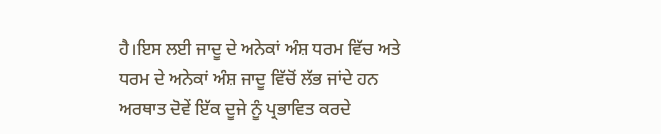ਹੈ।ਇਸ ਲਈ ਜਾਦੂ ਦੇ ਅਨੇਕਾਂ ਅੰਸ਼ ਧਰਮ ਵਿੱਚ ਅਤੇ ਧਰਮ ਦੇ ਅਨੇਕਾਂ ਅੰਸ਼ ਜਾਦੂ ਵਿੱਚੋਂ ਲੱਭ ਜਾਂਦੇ ਹਨ ਅਰਥਾਤ ਦੋਵੇਂ ਇੱਕ ਦੂਜੇ ਨੂੰ ਪ੍ਰਭਾਵਿਤ ਕਰਦੇ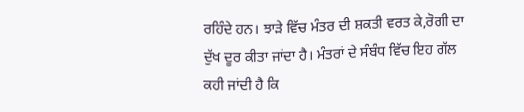ਰਹਿੰਦੇ ਹਨ। ਝਾੜੇ ਵਿੱਚ ਮੰਤਰ ਦੀ ਸ਼ਕਤੀ ਵਰਤ ਕੇ,ਰੋਗੀ ਦਾ ਦੁੱਖ ਦੂਰ ਕੀਤਾ ਜਾਂਦਾ ਹੈ। ਮੰਤਰਾਂ ਦੇ ਸੰਬੰਧ ਵਿੱਚ ਇਹ ਗੱਲ ਕਹੀ ਜਾਂਦੀ ਹੈ ਕਿ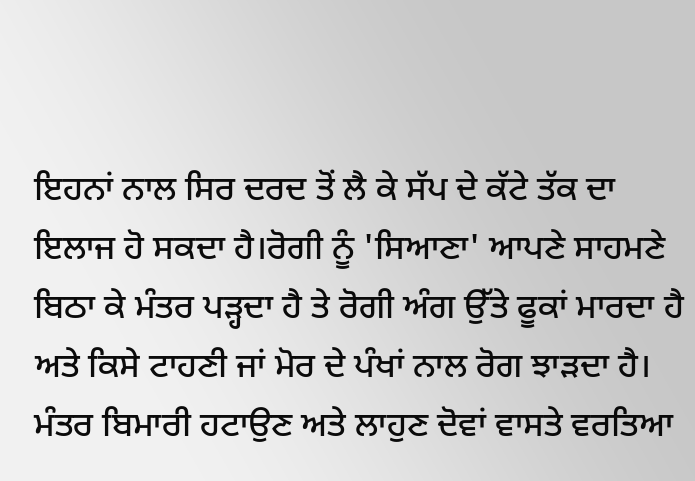ਇਹਨਾਂ ਨਾਲ ਸਿਰ ਦਰਦ ਤੋਂ ਲੈ ਕੇ ਸੱਪ ਦੇ ਕੱਟੇ ਤੱਕ ਦਾ ਇਲਾਜ ਹੋ ਸਕਦਾ ਹੈ।ਰੋਗੀ ਨੂੰ 'ਸਿਆਣਾ' ਆਪਣੇ ਸਾਹਮਣੇ ਬਿਠਾ ਕੇ ਮੰਤਰ ਪੜ੍ਹਦਾ ਹੈ ਤੇ ਰੋਗੀ ਅੰਗ ਉੱਤੇ ਫੂਕਾਂ ਮਾਰਦਾ ਹੈ ਅਤੇ ਕਿਸੇ ਟਾਹਣੀ ਜਾਂ ਮੋਰ ਦੇ ਪੰਖਾਂ ਨਾਲ ਰੋਗ ਝਾੜਦਾ ਹੈ। ਮੰਤਰ ਬਿਮਾਰੀ ਹਟਾਉਣ ਅਤੇ ਲਾਹੁਣ ਦੋਵਾਂ ਵਾਸਤੇ ਵਰਤਿਆ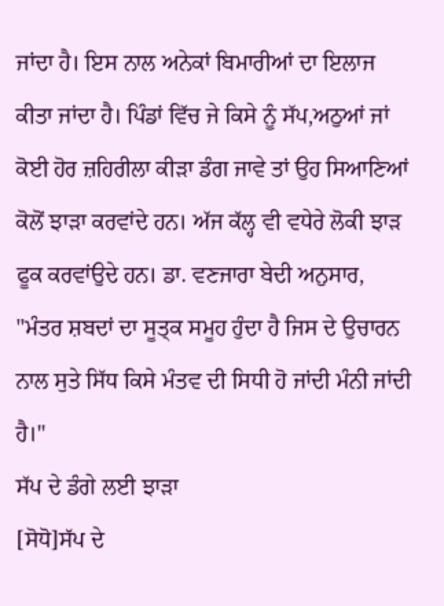ਜਾਂਦਾ ਹੈ। ਇਸ ਨਾਲ ਅਨੇਕਾਂ ਬਿਮਾਰੀਆਂ ਦਾ ਇਲਾਜ ਕੀਤਾ ਜਾਂਦਾ ਹੈ। ਪਿੰਡਾਂ ਵਿੱਚ ਜੇ ਕਿਸੇ ਨੂੰ ਸੱਪ,ਅਠੁਆਂ ਜਾਂ ਕੋਈ ਹੋਰ ਜ਼ਹਿਰੀਲਾ ਕੀੜਾ ਡੰਗ ਜਾਵੇ ਤਾਂ ਉਹ ਸਿਆਣਿਆਂ ਕੋਲੋਂ ਝਾੜਾ ਕਰਵਾਂਦੇ ਹਨ। ਅੱਜ ਕੱਲ੍ਹ ਵੀ ਵਧੇਰੇ ਲੋਕੀ ਝਾੜ ਫੂਕ ਕਰਵਾਂਉਦੇ ਹਨ। ਡਾ. ਵਣਜਾਰਾ ਬੇਦੀ ਅਨੁਸਾਰ, "ਮੰਤਰ ਸ਼ਬਦਾਂ ਦਾ ਸੂਤ੍ਕ ਸਮੂਹ ਹੁੰਦਾ ਹੈ ਜਿਸ ਦੇ ਉਚਾਰਨ ਨਾਲ ਸੁਤੇ ਸਿੱਧ ਕਿਸੇ ਮੰਤਵ ਦੀ ਸਿਧੀ ਹੋ ਜਾਂਦੀ ਮੰਨੀ ਜਾਂਦੀ ਹੈ।"
ਸੱਪ ਦੇ ਡੰਗੇ ਲਈ ਝਾੜਾ
[ਸੋਧੋ]ਸੱਪ ਦੇ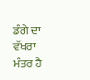ਡੰਗੇ ਦਾ ਵੱਖਰਾ ਮੰਤਰ ਹੈ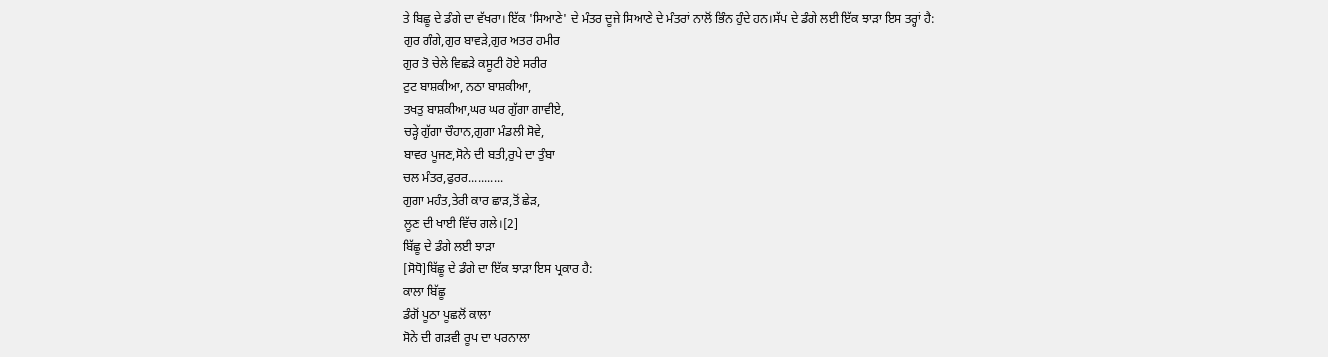ਤੇ ਬਿਛੂ ਦੇ ਡੰਗੇ ਦਾ ਵੱਖਰਾ। ਇੱਕ 'ਸਿਆਣੇ' ਦੇ ਮੰਤਰ ਦੂਜੇ ਸਿਆਣੇ ਦੇ ਮੰਤਰਾਂ ਨਾਲੋਂ ਭਿੰਨ ਹੁੰਦੇ ਹਨ।ਸੱਪ ਦੇ ਡੰਗੇ ਲਈ ਇੱਕ ਝਾੜਾ ਇਸ ਤਰ੍ਹਾਂ ਹੈ:
ਗੁਰ ਗੰਗੇ,ਗੁਰ ਬਾਵੜੇ,ਗੁਰ ਅਤਰ ਹਮੀਰ
ਗੁਰ ਤੋ ਚੇਲੇ ਵਿਛੜੇ ਕਸੂਟੀ ਹੋਏ ਸਰੀਰ
ਟੁਟ ਬਾਸ਼ਕੀਆ, ਨਠਾ ਬਾਸ਼ਕੀਆ,
ਤਖਤੁ ਬਾਸ਼ਕੀਆ,ਘਰ ਘਰ ਗੁੱਗਾ ਗਾਵੀਏ,
ਚੜ੍ਹੇ ਗੁੱਗਾ ਚੌਹਾਨ,ਗੁਗਾ ਮੰਡਲੀ ਸੋਵੇ,
ਬਾਵਰ ਪੂਜਣ,ਸੋਨੇ ਦੀ ਬਤੀ,ਰੁਪੇ ਦਾ ਤੁੰਬਾ
ਚਲ ਮੰਤਰ,ਫੁਰਰ...........
ਗੁਗਾ ਮਹੰਤ,ਤੇਰੀ ਕਾਰ ਛਾੜ,ਤੋਂ ਛੇੜ,
ਲੂਣ ਦੀ ਖਾਈ ਵਿੱਚ ਗਲੇ।[2]
ਬਿੱਛੂ ਦੇ ਡੰਗੇ ਲਈ ਝਾੜਾ
[ਸੋਧੋ]ਬਿੱਛੂ ਦੇ ਡੰਗੇ ਦਾ ਇੱਕ ਝਾੜਾ ਇਸ ਪ੍ਰਕਾਰ ਹੈ:
ਕਾਲਾ ਬਿੱਛੂ
ਡੰਗੋਂ ਪੂਠਾ ਪੂਛਲੋਂ ਕਾਲਾ
ਸੋਨੇ ਦੀ ਗੜਵੀ ਰੂਪ ਦਾ ਪਰਨਾਲਾ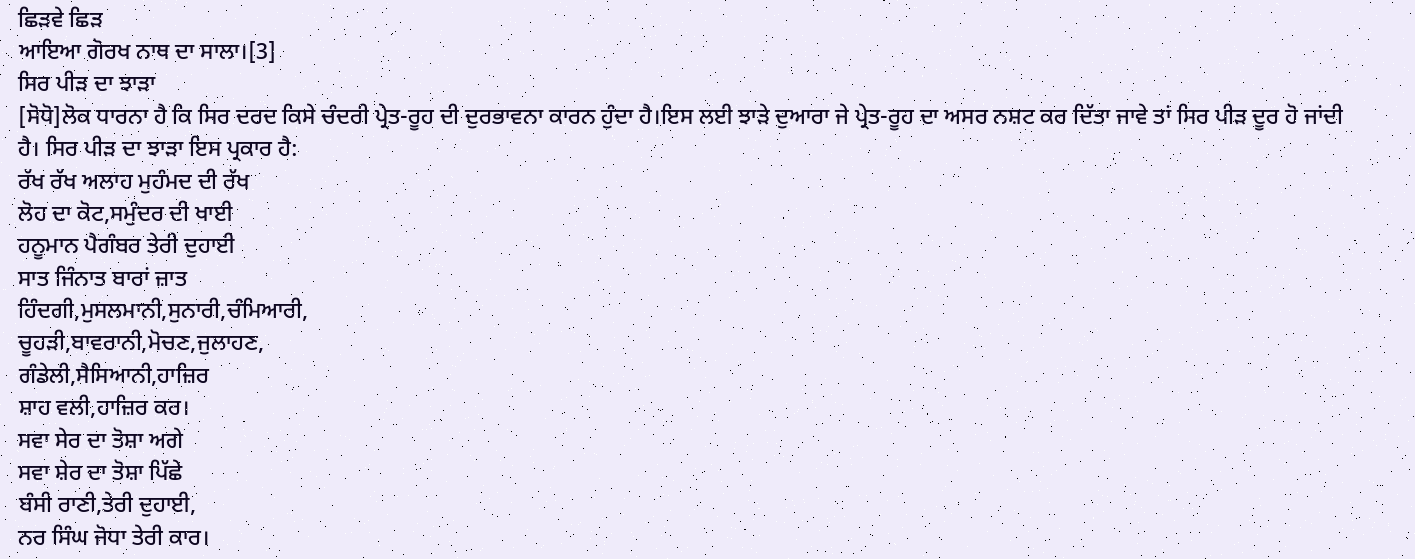ਛਿੜਵੇ ਛਿੜ
ਆਇਆ ਗੋਰਖ ਨਾਥ ਦਾ ਸਾਲਾ।[3]
ਸਿਰ ਪੀੜ ਦਾ ਝਾੜਾ
[ਸੋਧੋ]ਲੋਕ ਧਾਰਨਾ ਹੈ ਕਿ ਸਿਰ ਦਰਦ ਕਿਸੇ ਚੰਦਰੀ ਪ੍ਰੇਤ-ਰੂਹ ਦੀ ਦੁਰਭਾਵਨਾ ਕਾਰਨ ਹੁੰਦਾ ਹੈ।ਇਸ ਲਈ ਝਾੜੇ ਦੁਆਰਾ ਜੇ ਪ੍ਰੇਤ-ਰੂਹ ਦਾ ਅਸਰ ਨਸ਼ਟ ਕਰ ਦਿੱਤਾ ਜਾਵੇ ਤਾਂ ਸਿਰ ਪੀੜ ਦੂਰ ਹੋ ਜਾਂਦੀ ਹੈ। ਸਿਰ ਪੀੜ ਦਾ ਝਾੜਾ ਇਸ ਪ੍ਰਕਾਰ ਹੈ:
ਰੱਖ ਰੱਖ ਅਲਾਹ ਮੁਹੰਮਦ ਦੀ ਰੱਖ
ਲੋਹ ਦਾ ਕੋਟ,ਸਮੁੰਦਰ ਦੀ ਖਾਈ
ਹਨੂਮਾਨ ਪੈਗੰਬਰ ਤੇਰੀ ਦੁਹਾਈ
ਸਾਤ ਜਿੰਨਾਤ ਬਾਰਾਂ ਜ਼ਾਤ
ਹਿੰਦਗੀ,ਮੁਸਲਮਾਨੀ,ਸੁਨਾਰੀ,ਚੰਮਿਆਰੀ,
ਚੂਹੜੀ,ਬਾਵਰਾਨੀ,ਮੋਚਣ,ਜੁਲਾਹਣ,
ਗੰਡੇਲੀ,ਸੈਸਿਆਨੀ,ਹਾਜ਼ਿਰ
ਸ਼ਾਹ ਵਲੀ,ਹਾਜ਼ਿਰ ਕਰ।
ਸਵਾ ਸੇਰ ਦਾ ਤੋਸ਼ਾ ਅਗੇ
ਸਵਾ ਸ਼ੇਰ ਦਾ ਤੋਸ਼ਾ ਪਿੱਛੇ
ਬੰਸੀ ਰਾਣੀ,ਤੇਰੀ ਦੁਹਾਈ,
ਨਰ ਸਿੰਘ ਜੋਧਾ ਤੇਰੀ ਕਾਰ।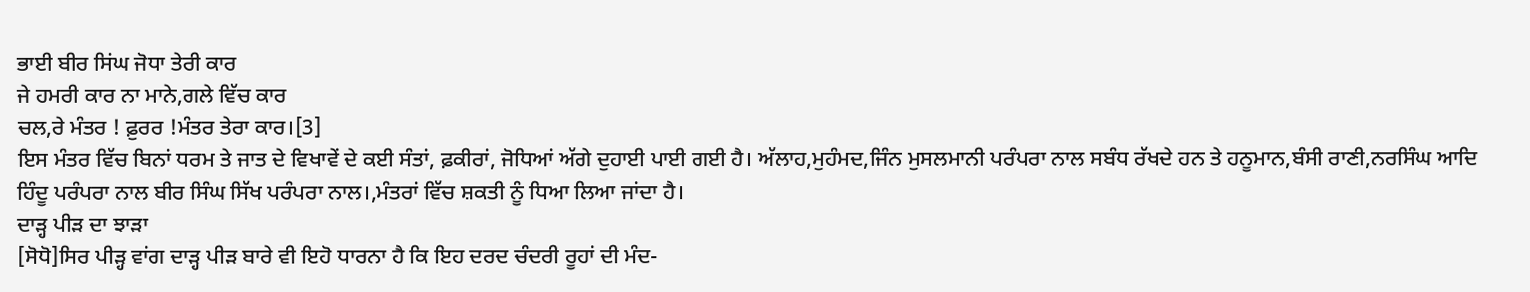ਭਾਈ ਬੀਰ ਸਿਂਘ ਜੋਧਾ ਤੇਰੀ ਕਾਰ
ਜੇ ਹਮਰੀ ਕਾਰ ਨਾ ਮਾਨੇ,ਗਲੇ ਵਿੱਚ ਕਾਰ
ਚਲ,ਰੇ ਮੰਤਰ ! ਫ਼ੁਰਰ !ਮੰਤਰ ਤੇਰਾ ਕਾਰ।[3]
ਇਸ ਮੰਤਰ ਵਿੱਚ ਬਿਨਾਂ ਧਰਮ ਤੇ ਜਾਤ ਦੇ ਵਿਖਾਵੇਂ ਦੇ ਕਈ ਸੰਤਾਂ, ਫ਼ਕੀਰਾਂ, ਜੋਧਿਆਂ ਅੱਗੇ ਦੁਹਾਈ ਪਾਈ ਗਈ ਹੈ। ਅੱਲਾਹ,ਮੁਹੰਮਦ,ਜਿੰਨ ਮੁਸਲਮਾਨੀ ਪਰੰਪਰਾ ਨਾਲ ਸਬੰਧ ਰੱਖਦੇ ਹਨ ਤੇ ਹਨੂਮਾਨ,ਬੰਸੀ ਰਾਣੀ,ਨਰਸਿੰਘ ਆਦਿ ਹਿੰਦੂ ਪਰੰਪਰਾ ਨਾਲ ਬੀਰ ਸਿੰਘ ਸਿੱਖ ਪਰੰਪਰਾ ਨਾਲ।,ਮੰਤਰਾਂ ਵਿੱਚ ਸ਼ਕਤੀ ਨੂੰ ਧਿਆ ਲਿਆ ਜਾਂਦਾ ਹੈ।
ਦਾੜ੍ਹ ਪੀੜ ਦਾ ਝਾੜਾ
[ਸੋਧੋ]ਸਿਰ ਪੀੜ੍ਹ ਵਾਂਗ ਦਾੜ੍ਹ ਪੀੜ ਬਾਰੇ ਵੀ ਇਹੋ ਧਾਰਨਾ ਹੈ ਕਿ ਇਹ ਦਰਦ ਚੰਦਰੀ ਰੂਹਾਂ ਦੀ ਮੰਦ-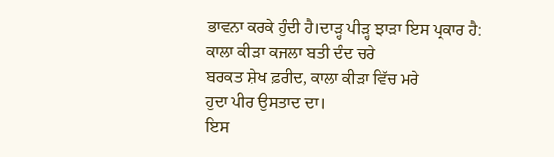ਭਾਵਨਾ ਕਰਕੇ ਹੁੰਦੀ ਹੈ।ਦਾੜ੍ਹ ਪੀੜ੍ਹ ਝਾੜਾ ਇਸ ਪ੍ਰਕਾਰ ਹੈ:
ਕਾਲਾ ਕੀੜਾ ਕਜਲਾ ਬਤੀ ਦੰਦ ਚਰੇ
ਬਰਕਤ ਸ਼ੇਖ ਫ਼ਰੀਦ, ਕਾਲਾ ਕੀੜਾ ਵਿੱਚ ਮਰੇ
ਹੁਦਾ ਪੀਰ ਉਸਤਾਦ ਦਾ।
ਇਸ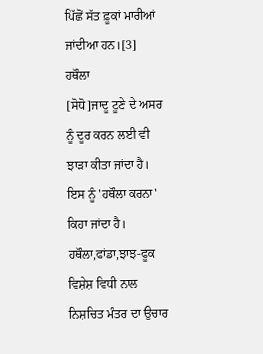ਪਿੱਛੋਂ ਸੱਤ ਫ਼ੂਕਾਂ ਮਾਰੀਆਂ ਜਾਂਦੀਆ ਹਨ।[3]
ਹਥੌਲਾ
[ਸੋਧੋ]ਜਾਦੂ ਟੂਣੇ ਦੇ ਅਸਰ ਨੂੰ ਦੂਰ ਕਰਨ ਲਈ ਵੀ ਝਾੜਾ ਕੀਤਾ ਜਾਂਦਾ ਹੈ। ਇਸ ਨੂੰ 'ਹਥੌਲਾ ਕਰਨਾ' ਕਿਹਾ ਜਾਂਦਾ ਹੈ। ਹਥੌਲਾ,ਫਾਂਡਾ,ਝਾਝ-ਫੂਕ ਵਿਸ਼ੇਸ਼ ਵਿਧੀ ਨਾਲ ਨਿਸ਼ਚਿਤ ਮੰਤਰ ਦਾ ਉਚਾਰ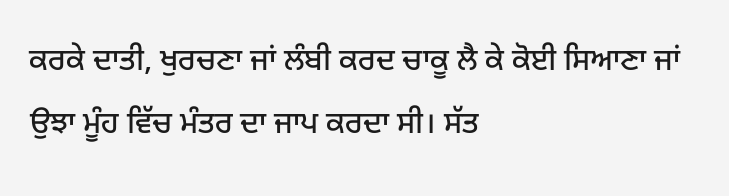ਕਰਕੇ ਦਾਤੀ, ਖੁਰਚਣਾ ਜਾਂ ਲੰਬੀ ਕਰਦ ਚਾਕੂ ਲੈ ਕੇ ਕੋਈ ਸਿਆਣਾ ਜਾਂ ਉਝਾ ਮੂੰਹ ਵਿੱਚ ਮੰਤਰ ਦਾ ਜਾਪ ਕਰਦਾ ਸੀ। ਸੱਤ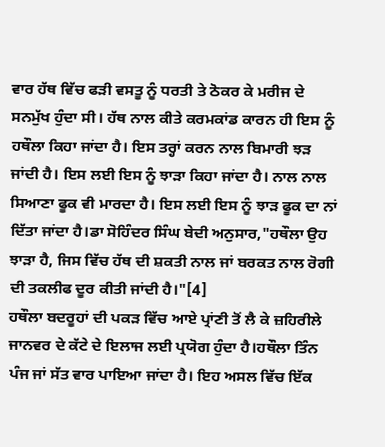ਵਾਰ ਹੱਥ ਵਿੱਚ ਫੜੀ ਵਸਤੂ ਨੂੰ ਧਰਤੀ ਤੇ ਠੋਕਰ ਕੇ ਮਰੀਜ ਦੇ ਸਨਮੁੱਖ ਹੁੰਦਾ ਸੀ। ਹੱਥ ਨਾਲ ਕੀਤੇ ਕਰਮਕਾਂਡ ਕਾਰਨ ਹੀ ਇਸ ਨੂੰ ਹਥੌਲਾ ਕਿਹਾ ਜਾਂਦਾ ਹੈ। ਇਸ ਤਰ੍ਹਾਂ ਕਰਨ ਨਾਲ ਬਿਮਾਰੀ ਝੜ ਜਾਂਦੀ ਹੈ। ਇਸ ਲਈ ਇਸ ਨੂੰ ਝਾੜਾ ਕਿਹਾ ਜਾਂਦਾ ਹੈ। ਨਾਲ ਨਾਲ ਸਿਆਣਾ ਫੂਕ ਵੀ ਮਾਰਦਾ ਹੈ। ਇਸ ਲਈ ਇਸ ਨੂੰ ਝਾੜ ਫੂਕ ਦਾ ਨਾਂ ਦਿੱਤਾ ਜਾਂਦਾ ਹੈ।ਡਾ ਸੋਹਿੰਦਰ ਸਿੰਘ ਬੇਦੀ ਅਨੁਸਾਰ,"ਹਥੌਲਾ ਉਹ ਝਾੜਾ ਹੈ, ਜਿਸ ਵਿੱਚ ਹੱਥ ਦੀ ਸ਼ਕਤੀ ਨਾਲ ਜਾਂ ਬਰਕਤ ਨਾਲ ਰੋਗੀ ਦੀ ਤਕਲੀਫ ਦੂਰ ਕੀਤੀ ਜਾਂਦੀ ਹੈ।"[4]
ਹਥੌਲਾ ਬਦਰੂਹਾਂ ਦੀ ਪਕੜ ਵਿੱਚ ਆਏ ਪ੍ਰਾਂਣੀ ਤੋਂ ਲੈ ਕੇ ਜ਼ਹਿਰੀਲੇ ਜਾਨਵਰ ਦੇ ਕੱਟੇ ਦੇ ਇਲਾਜ ਲਈ ਪ੍ਰਯੋਗ ਹੁੰਦਾ ਹੈ।ਹਥੌਲਾ ਤਿੰਨ ਪੰਜ ਜਾਂ ਸੱਤ ਵਾਰ ਪਾਇਆ ਜਾਂਦਾ ਹੈ। ਇਹ ਅਸਲ ਵਿੱਚ ਇੱਕ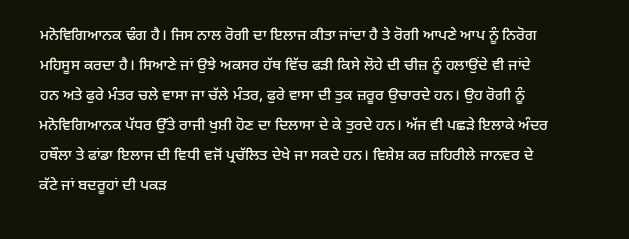ਮਨੋਵਿਗਿਆਨਕ ਢੰਗ ਹੈ। ਜਿਸ ਨਾਲ ਰੋਗੀ ਦਾ ਇਲਾਜ ਕੀਤਾ ਜਾਂਦਾ ਹੈ ਤੇ ਰੋਗੀ ਆਪਣੇ ਆਪ ਨੂੰ ਨਿਰੋਗ ਮਹਿਸੂਸ ਕਰਦਾ ਹੈ। ਸਿਆਣੇ ਜਾਂ ਉਝੇ ਅਕਸਰ ਹੱਥ ਵਿੱਚ ਫੜੀ ਕਿਸੇ ਲੋਹੇ ਦੀ ਚੀਜ਼ ਨੂੰ ਹਲਾਉਂਦੇ ਵੀ ਜਾਂਦੇ ਹਨ ਅਤੇ ਫੁਰੇ ਮੰਤਰ ਚਲੇ ਵਾਸਾ ਜਾ ਚੱਲੇ ਮੰਤਰ, ਫੁਰੇ ਵਾਸਾ ਦੀ ਤੁਕ ਜ਼ਰੂਰ ਉਚਾਰਦੇ ਹਨ। ਉਹ ਰੋਗੀ ਨੂੰ ਮਨੋਵਿਗਿਆਨਕ ਪੱਧਰ ਉੱਤੇ ਰਾਜੀ ਖੁਸ਼ੀ ਹੋਣ ਦਾ ਦਿਲਾਸਾ ਦੇ ਕੇ ਤੁਰਦੇ ਹਨ। ਅੱਜ ਵੀ ਪਛੜੇ ਇਲਾਕੇ ਅੰਦਰ ਹਥੌਲਾ ਤੇ ਫਾਂਡਾ ਇਲਾਜ ਦੀ ਵਿਧੀ ਵਜੋਂ ਪ੍ਰਚੱਲਿਤ ਦੇਖੇ ਜਾ ਸਕਦੇ ਹਨ। ਵਿਸ਼ੇਸ਼ ਕਰ ਜ਼ਹਿਰੀਲੇ ਜਾਨਵਰ ਦੇ ਕੱਟੇ ਜਾਂ ਬਦਰੂਹਾਂ ਦੀ ਪਕੜ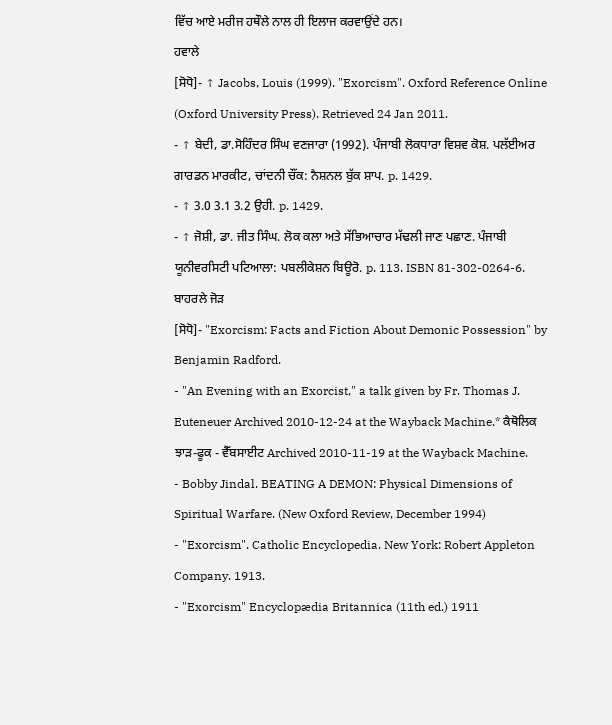ਵਿੱਚ ਆਏ ਮਰੀਜ ਹਥੌਲੇ ਨਾਲ ਹੀ ਇਲਾਜ ਕਰਵਾਉਂਦੇ ਹਨ।
ਹਵਾਲੇ
[ਸੋਧੋ]- ↑ Jacobs, Louis (1999). "Exorcism". Oxford Reference Online (Oxford University Press). Retrieved 24 Jan 2011.
- ↑ ਬੇਦੀ, ਡਾ.ਸੋਹਿੰਦਰ ਸਿੰਘ ਵਣਜਾਰਾ (1992). ਪੰਜਾਬੀ ਲੋਕਧਾਰਾ ਵਿਸ਼ਵ ਕੋਸ਼. ਪਲੱਈਅਰ ਗਾਰਡਨ ਮਾਰਕੀਟ, ਚਾਂਦਨੀ ਚੌਂਕ: ਨੈਸ਼ਨਲ ਬੁੱਕ ਸ਼ਾਪ. p. 1429.
- ↑ 3.0 3.1 3.2 ਉਹੀ. p. 1429.
- ↑ ਜੋਸ਼ੀ, ਡਾ. ਜੀਤ ਸਿੰਘ. ਲੋਕ ਕਲਾ ਅਤੇ ਸੱਭਿਆਚਾਰ ਮੱਢਲੀ ਜਾਣ ਪਛਾਣ. ਪੰਜਾਬੀ ਯੂਨੀਵਰਸਿਟੀ ਪਟਿਆਲਾ: ਪਬਲੀਕੇਸ਼ਨ ਬਿਊਰੋ. p. 113. ISBN 81-302-0264-6.
ਬਾਹਰਲੇ ਜੋੜ
[ਸੋਧੋ]- "Exorcism: Facts and Fiction About Demonic Possession" by Benjamin Radford.
- "An Evening with an Exorcist," a talk given by Fr. Thomas J. Euteneuer Archived 2010-12-24 at the Wayback Machine.* ਕੈਥੋਲਿਕ ਝਾੜ-ਫੂਕ - ਵੈੱਬਸਾਈਟ Archived 2010-11-19 at the Wayback Machine.
- Bobby Jindal. BEATING A DEMON: Physical Dimensions of Spiritual Warfare. (New Oxford Review, December 1994)
- "Exorcism". Catholic Encyclopedia. New York: Robert Appleton Company. 1913.
- "Exorcism" Encyclopædia Britannica (11th ed.) 1911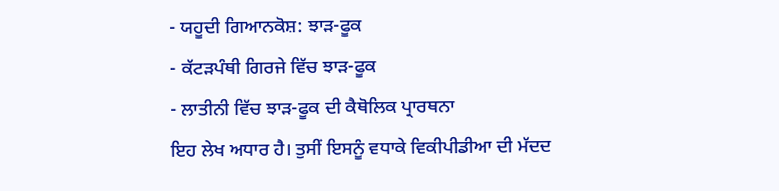- ਯਹੂਦੀ ਗਿਆਨਕੋਸ਼: ਝਾੜ-ਫੂਕ
- ਕੱਟੜਪੰਥੀ ਗਿਰਜੇ ਵਿੱਚ ਝਾੜ-ਫੂਕ
- ਲਾਤੀਨੀ ਵਿੱਚ ਝਾੜ-ਫੂਕ ਦੀ ਕੈਥੋਲਿਕ ਪ੍ਰਾਰਥਨਾ
ਇਹ ਲੇਖ ਅਧਾਰ ਹੈ। ਤੁਸੀਂ ਇਸਨੂੰ ਵਧਾਕੇ ਵਿਕੀਪੀਡੀਆ ਦੀ ਮੱਦਦ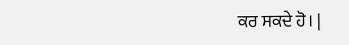ਕਰ ਸਕਦੇ ਹੋ। |